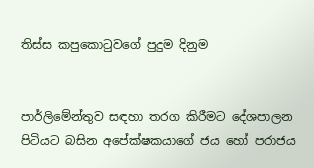තිස්ස කපුකොටුවගේ පුදුම දිනුම


පාර්ලිමේන්තුව සඳහා තරග කිරීමට දේශපාලන පිටියට බසින අපේක්ෂකයාගේ ජය හෝ පරාජය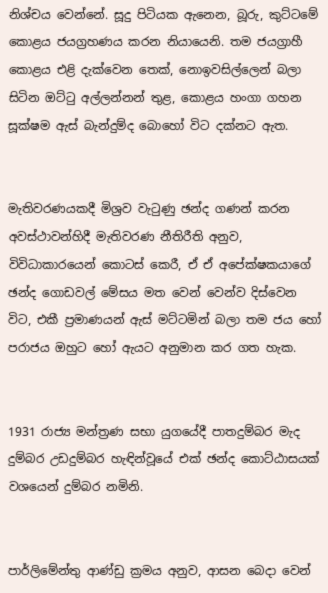නිශ්චය වෙන්නේ. සූදු පිටියක ඇනෙන, බූරු, කුට්ටමේ කොළය ජයග්‍රහණය කරන නියායෙනි. තම ජයග්‍රාහී කොළය එළි දැක්වෙන තෙක්, නොඉවසිල්ලෙන් බලා සිටින ඔට්ටු අල්ලන්නන් තුළ, කොළය හංගා ගහන සූක්ෂම ඇස් බැන්දුම්ද බොහෝ විට දක්නට ඇත.


මැතිවරණයකදී මිශ්‍රව වැටුණු ඡන්ද ගණන් කරන අවස්ථාවන්හිදී මැතිවරණ නීතිරීති අනුව, විවිධාකාරයෙන් කොටස් කෙරී, ඒ ඒ අපේක්ෂකයාගේ ඡන්ද ගොඩවල් මේසය මත වෙන් වෙන්ව දිස්වෙන විට, එකී ප්‍රමාණයන් ඇස් මට්ටමින් බලා තම ජය හෝ පරාජය ඔහුට හෝ ඇයට අනුමාන කර ගත හැක.


1931 රාජ්‍ය මන්ත්‍රණ සභා යුගයේදී පාතදුම්බර මැද දුම්බර උඩදුම්බර හැඳින්වූයේ එක් ඡන්ද කොට්ඨාසයක් වශයෙන් දුම්බර නමිනි.


පාර්ලිමේන්තු ආණ්ඩු ක්‍රමය අනුව, ආසන බෙදා වෙන්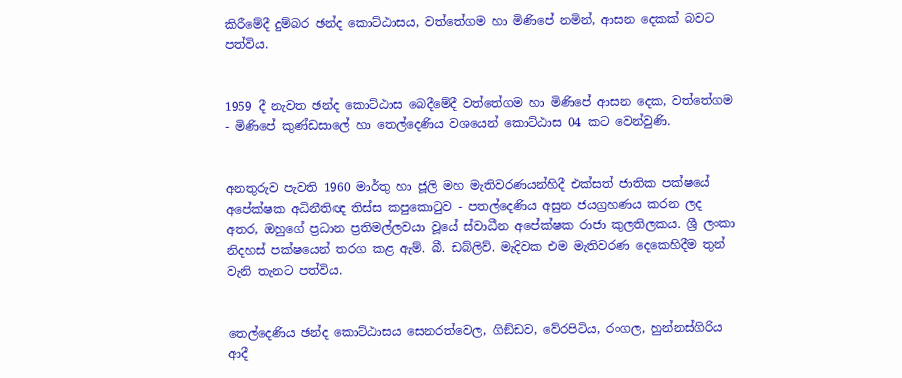කිරීමේදී දුම්බර ඡන්ද කොට්ඨාසය, වත්තේගම හා මිණිපේ නමින්, ආසන දෙකක් බවට පත්විය.


1959 දී නැවත ඡන්ද කොට්ඨාස බෙදීමේදී වත්තේගම හා මිණිපේ ආසන දෙක, වත්තේගම - මිණිපේ කුණ්ඩසාලේ හා තෙල්දෙණිය වශයෙන් කොට්ඨාස 04 කට වෙන්වුණි.


අනතුරුව පැවති 1960 මාර්තු හා ජූලි මහ මැතිවරණයන්හිදී එක්සත් ජාතික පක්ෂයේ අපේක්ෂක අධිනීතිඥ තිස්ස කපුකොටුව - පතල්දෙණිය අසුන ජයග්‍රහණය කරන ලද අතර, ඔහුගේ ප්‍රධාන ප්‍රතිමල්ලවයා වූයේ ස්වාධීන අපේක්ෂක රාජා කුලතිලකය. ශ්‍රී ලංකා නිදහස් පක්ෂයෙන් තරග කළ ඇම්. බී. ඩබ්ලිව්. මැදිවක එම මැතිවරණ දෙකෙහිදීම තුන් වැනි තැනට පත්විය.


තෙල්දෙණිය ඡන්ද කොට්ඨාසය සෙනරත්වෙල, ගිඞ්ඩව, වේරපිටිය, රංගල, හුන්නස්ගිරිය ආදී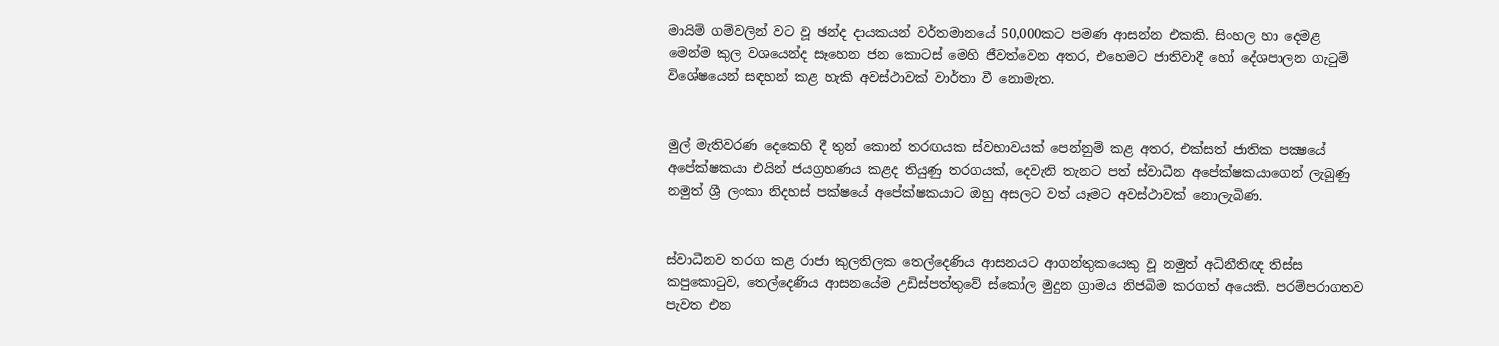මායිම් ගම්වලින් වට වූ ඡන්ද දායකයන් වර්තමානයේ 50,000කට පමණ ආසන්න එකකි. සිංහල හා දෙමළ මෙන්ම කුල වශයෙන්ද සෑහෙන ජන කොටස් මෙහි ජීවත්වෙන අතර, එහෙමට ජාතිවාදී හෝ දේශපාලන ගැටුම් විශේෂයෙන් සඳහන් කළ හැකි අවස්ථාවක් වාර්තා වී නොමැත.


මුල් මැතිවරණ දෙකෙහි දී තුන් කොන් තරඟයක ස්වභාවයක් පෙන්නුම් කළ අතර, එක්සත් ජාතික පක්‍ෂයේ අපේක්ෂකයා එයින් ජයග්‍රහණය කළද තියුණු තරගයක්, දෙවැනි තැනට පත් ස්වාධීන අපේක්ෂකයාගෙන් ලැබුණු නමුත් ශ්‍රී ලංකා නිදහස් පක්ෂයේ අපේක්ෂකයාට ඔහු අසලට වත් යෑමට අවස්ථාවක් නොලැබිණ.


ස්වාධීනව තරග කළ රාජා කුලතිලක තෙල්දෙණිය ආසනයට ආගන්තුකයෙකු වූ නමුත් අධිනීතිඥ තිස්ස කපුකොටුව, තෙල්දෙණිය ආසනයේම උඩිස්පත්තුවේ ස්කෝල මුදුන ග්‍රාමය නිජබිම කරගත් අයෙකි. පරම්පරාගතව පැවත එන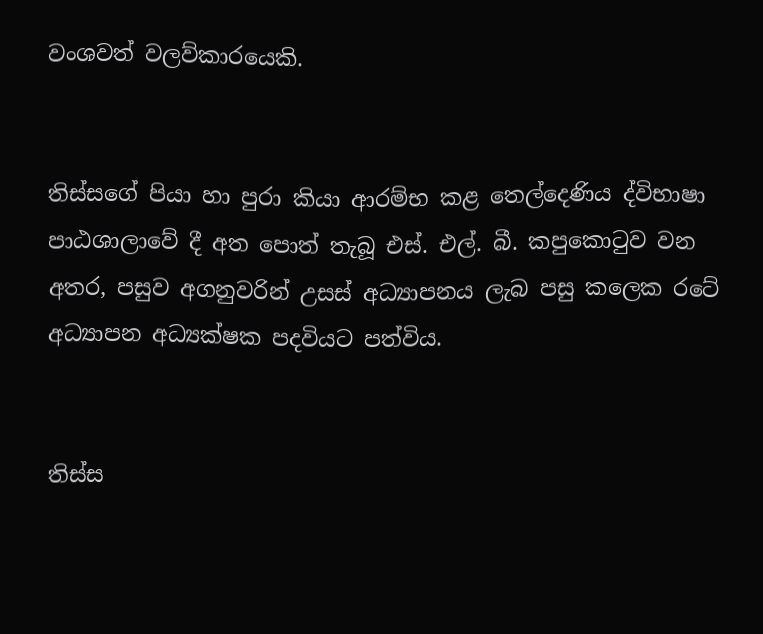වංශවත් වලව්කාරයෙකි.


තිස්සගේ පියා හා පුරා කියා ආරම්භ කළ තෙල්දෙණිය ද්විභාෂා පාඨශාලාවේ දී අත පොත් තැබූ එස්. එල්. බී. කපුකොටුව වන අතර, පසුව අගනුවරින් උසස් අධ්‍යාපනය ලැබ පසු කලෙක රටේ අධ්‍යාපන අධ්‍යක්ෂක පදවියට පත්විය.


තිස්ස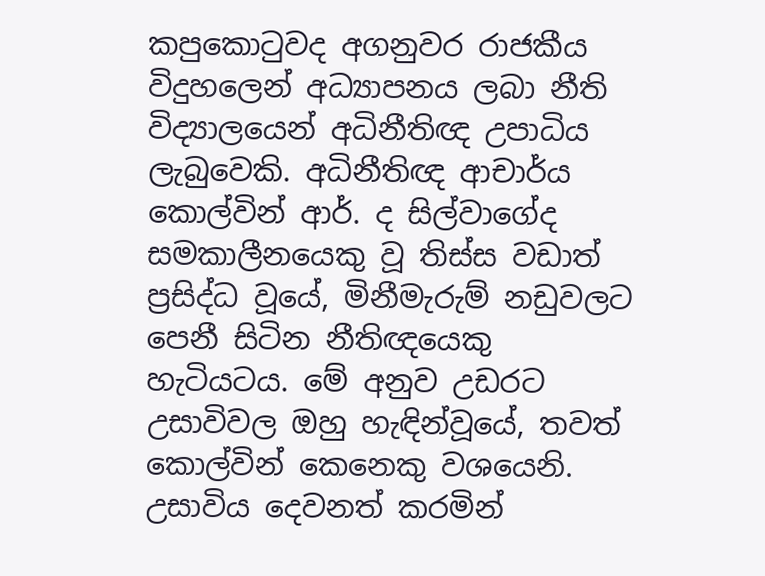කපුකොටුවද අගනුවර රාජකීය විදුහලෙන් අධ්‍යාපනය ලබා නීති විද්‍යාලයෙන් අධිනීතිඥ උපාධිය ලැබුවෙකි. අධිනීතිඥ ආචාර්ය කොල්වින් ආර්. ද සිල්වාගේද සමකාලීනයෙකු වූ තිස්ස වඩාත් ප්‍රසිද්ධ වූයේ, මිනීමැරුම් නඩුවලට පෙනී සිටින නීතිඥයෙකු හැටියටය. මේ අනුව උඩරට උසාවිවල ඔහු හැඳින්වූයේ, තවත් කොල්වින් කෙනෙකු වශයෙනි. උසාවිය දෙවනත් කරමින්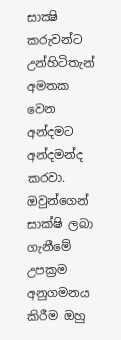සාක්‍ෂි කරුවන්ට උන්හිටිතැන් අමතක වෙන අන්දමට අන්දමන්ද කරවා. ඔවුන්ගෙන් සාක්ෂි ලබා ගැනීමේ උපක්‍රම අනුගමනය කිරීම ඔහු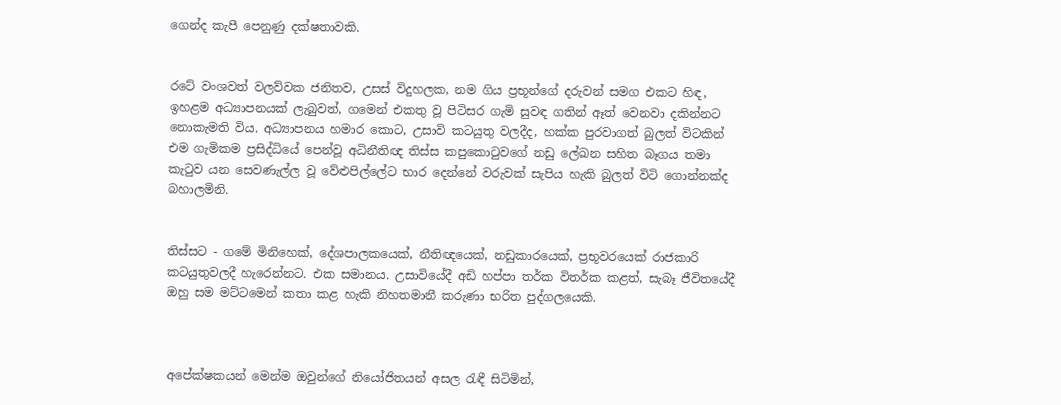ගෙන්ද කැපී පෙනුණු දක්ෂතාවකි.


රටේ වංශවත් වලව්වක ජනිතව, උසස් විදුහලක, නම ගිය ප්‍රභූන්ගේ දරුවන් සමග එකට හිඳ, ඉහළම අධ්‍යාපනයක් ලැබුවත්, ගමෙන් එකතු වූ පිටිසර ගැමි සුවඳ ගතින් ඈත් වෙනවා දකින්නට නොකැමති විය. අධ්‍යාපනය හමාර කොට, උසාවි කටයුතු වලදීද, හක්ක පුරවාගත් බුලත් විටකින් එම ගැමිකම ප්‍රසිද්ධියේ පෙන්වූ අධිනීතිඥ තිස්ස කපුකොටුවගේ නඩු ලේඛන සහිත බෑගය තමා කැටුව යන සෙවණැල්ල වූ වේළුපිල්ලේට භාර දෙන්නේ වරුවක් සැපිය හැකි බුලත් විටි ගොන්නක්ද බහාලමිනි.


තිස්සට - ගමේ මිනිහෙක්, දේශපාලකයෙක්, නීතිඥයෙක්, නඩුකාරයෙක්, ප්‍රභූවරයෙක් රාජකාරි කටයුතුවලදී හැරෙන්නට. එක සමානය. උසාවියේදී අඩි හප්පා තර්ක විතර්ක කළත්, සැබෑ ජීවිතයේදී ඔහු සම මට්ටමෙන් කතා කළ හැකි නිහතමානී කරුණා භරිත පුද්ගලයෙකි.



අපේක්ෂකයන් මෙන්ම ඔවුන්ගේ නියෝජිතයන් අසල රැඳී සිටිමින්,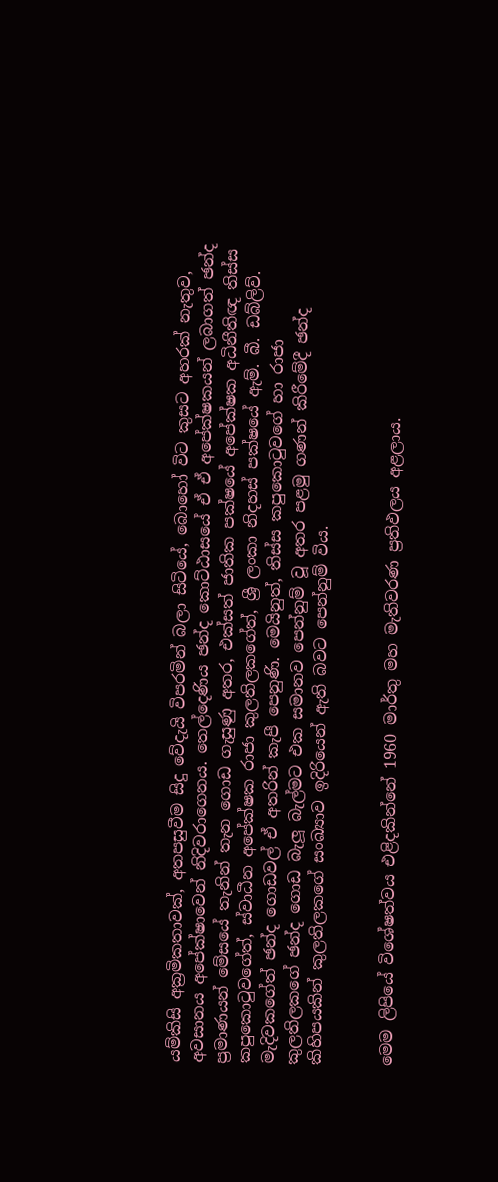යම්කිසි අක්‍රමිකතාවක්, අතපසුවීම සිදු වේදැයි විපරමින් බලා සිටියේ, බොහෝ විට කුසට අහරක් නැතුව, අවසානය අපේක්ෂාවෙන් නිදිවරාගෙනය. තෙල්දෙණිය ඡන්ද කොට්ඨාසයේ ඒ ඒ අපේක්ෂකයන් ලබාගත් ඡන්ද ප්‍රමාණයන් මේසයේ තැනින් තැන ගොඩ ගැසුණු අතර, එක්සත් ජාතික පක්ෂයේ අපේක්ෂක අධිනීතිඥ තිස්ස කපුකොටුවගේත්, ස්වාධීන අපේක්ෂක රාජා කුලතිලකගේත්, ශ්‍රී ලංකා නිදහස් පක්ෂයේ ඇම්. බී. ඩබ්ලිව්. මැදිවකගේත් ඡන්ද ගොඩවල් ඒ අතරින් කැපී පෙනුණි. මෙයිනුත්, තිස්ස කපුකොටුවගේ හා රාජා කුලතිලකගේ ඡන්ද ගොඩ බැලූ බැල්මට එක සමානව පෙන්නුම් වූ අතර පළමු ගණන් කිරීමේදී ඡන්ද කිහිපයකින් කුලතිලකගේ සංඛ්‍යාව ඉදිරියෙන් ඇති බවට පෙන්නුම් විය.


මෙම ලිපියේ විශේෂත්වය එළිදකින්නේ 1960 මාර්තු මහ මැතිවරණ ප්‍රතිඵලය අළලාය.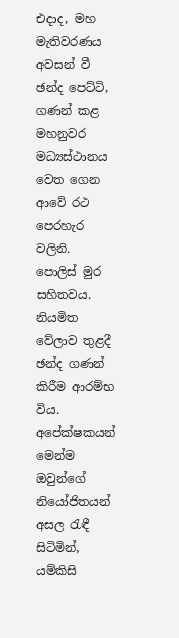එදාද, මහ මැතිවරණය අවසන් වී ඡන්ද පෙට්ටි, ගණන් කළ මහනුවර මධ්‍යස්ථානය වෙත ගෙන ආවේ රථ පෙරහැර වලිනි. පොලිස් මුර සහිතවය. නියමිත වේලාව තුළදී ඡන්ද ගණන් කිරීම ආරම්භ විය. අපේක්ෂකයන් මෙන්ම ඔවුන්ගේ නියෝජිතයන් අසල රැඳී සිටිමින්, යම්කිසි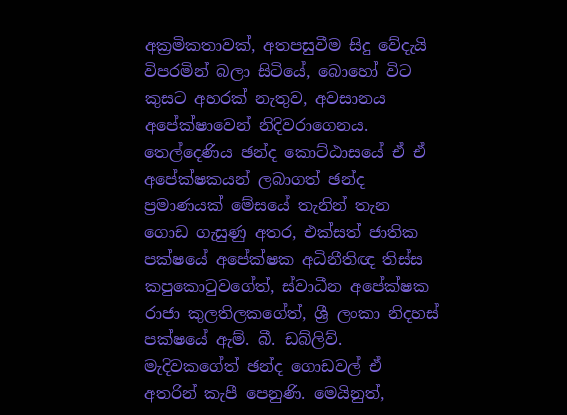අක්‍රමිකතාවක්, අතපසුවීම සිදු වේදැයි විපරමින් බලා සිටියේ, බොහෝ විට කුසට අහරක් නැතුව, අවසානය අපේක්ෂාවෙන් නිදිවරාගෙනය. තෙල්දෙණිය ඡන්ද කොට්ඨාසයේ ඒ ඒ අපේක්ෂකයන් ලබාගත් ඡන්ද ප්‍රමාණයක් මේසයේ තැනින් තැන ගොඩ ගැසුණු අතර, එක්සත් ජාතික පක්ෂයේ අපේක්ෂක අධිනීතිඥ තිස්ස කපුකොටුවගේත්, ස්වාධීන අපේක්ෂක රාජා කුලතිලකගේත්, ශ්‍රී ලංකා නිදහස් පක්ෂයේ ඇම්. බී. ඩබ්ලිව්. මැදිවකගේත් ඡන්ද ගොඩවල් ඒ අතරින් කැපී පෙනුණි. මෙයිනුත්,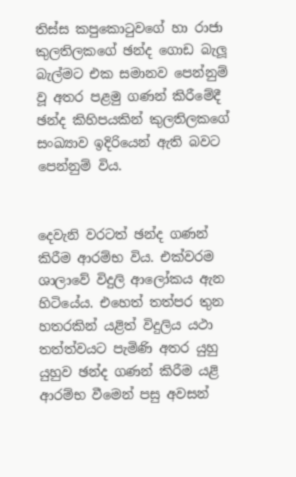තිස්ස කපුකොටුවගේ හා රාජා කුලතිලකගේ ඡන්ද ගොඩ බැලූ බැල්මට එක සමානව පෙන්නුම් වූ අතර පළමු ගණන් කිරීමේදී ඡන්ද කිහිපයකින් කුලතිලකගේ සංඛ්‍යාව ඉදිරියෙන් ඇති බවට පෙන්නුම් විය.


දෙවැනි වරටත් ඡන්ද ගණන් කිරීම ආරම්භ විය. එක්වරම ශාලාවේ විදුලි ආලෝකය ඇන හිටියේය. එහෙත් තත්පර තුන හතරකින් යළිත් විදුලිය යථා තත්ත්වයට පැමිණි අතර යුහු යුහුව ඡන්ද ගණන් කිරීම යළි ආරම්භ වීමෙන් පසු අවසන්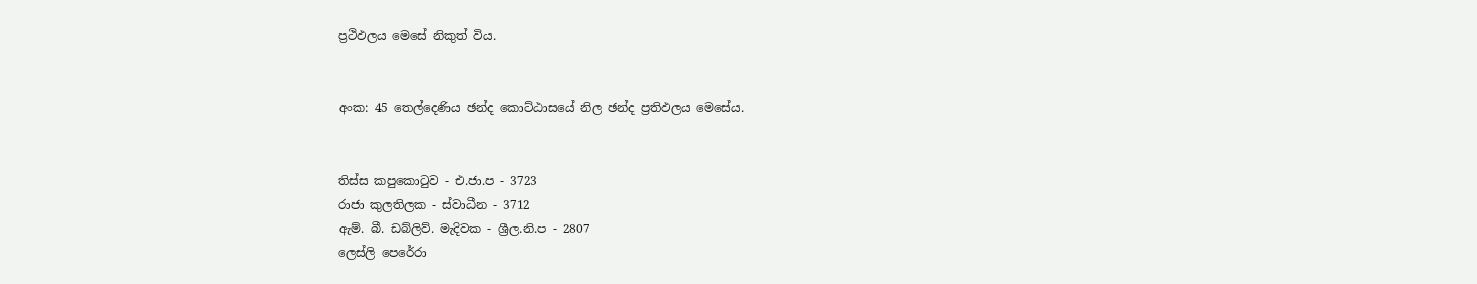ප්‍රථිඵලය මෙසේ නිකුත් විය.


අංක: 45 තෙල්දෙණිය ඡන්ද කොට්ඨාසයේ නිල ඡන්ද ප්‍රතිඵලය මෙසේය.


තිස්ස කපුකොටුව - එ.ජා.ප - 3723
රාජා කුලතිලක - ස්වාධීන - 3712
ඇම්. බී. ඩබ්ලිව්. මැදිවක - ශ්‍රීල.නි.ප - 2807
ලෙස්ලි පෙරේරා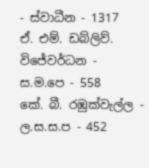- ස්වාධීන - 1317
ඒ. එම්. ඩබ්ලිව්. විජේවර්ධන - ස.ම.පෙ - 558
කේ. බී. රඹුක්වැල්ල - ල.ස.ස.ප - 452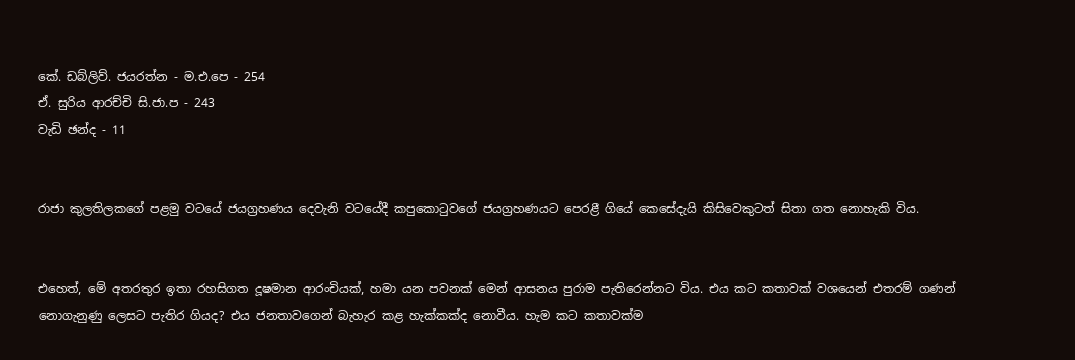කේ. ඩබ්ලිව්. ජයරත්න - ම.එ.පෙ - 254
ඒ. සුරිය ආරච්චි සි.ජා.ප - 243
වැඩි ඡන්ද - 11


රාජා කුලතිලකගේ පළමු වටයේ ජයග්‍රහණය දෙවැනි වටයේදී කපුකොටුවගේ ජයග්‍රහණයට පෙරළී ගියේ කෙසේදැයි කිසිවෙකුටත් සිතා ගත නොහැකි විය.


එහෙත්, මේ අතරතුර ඉතා රහසිගත දූෂමාන ආරංචියක්, හමා යන පවනක් මෙන් ආසනය පුරාම පැතිරෙන්නට විය. එය කට කතාවක් වශයෙන් එතරම් ගණන් නොගැනුණු ලෙසට පැතිර ගියද? එය ජනතාවගෙන් බැහැර කළ හැක්කක්ද නොවීය. හැම කට කතාවක්ම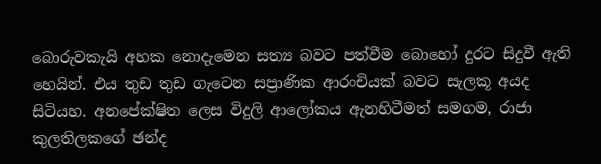බොරුවකැයි අහක නොදැමෙන සත්‍ය බවට පත්වීම බොහෝ දුරට සිදුවී ඇති හෙයින්. එය තුඩ තුඩ ගැටෙන සප්‍රාණික ආරංචියක් බවට සැලකූ අයද සිටියහ. අනපේක්ෂිත ලෙස විදුලි ආලෝකය ඇනහිටීමත් සමගම, රාජා කුලතිලකගේ ඡන්ද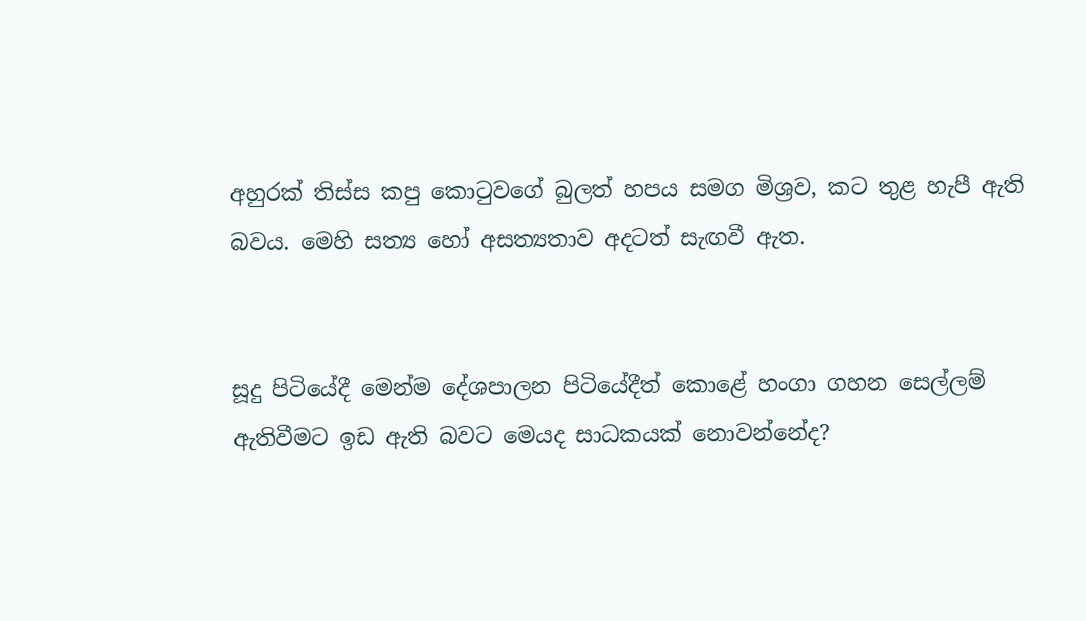අහුරක් තිස්ස කපු කොටුවගේ බුලත් හපය සමග මිශ්‍රව, කට තුළ හැපී ඇති බවය. මෙහි සත්‍ය හෝ අසත්‍යතාව අදටත් සැඟවී ඇත.


සූදු පිටියේදී මෙන්ම දේශපාලන පිටියේදීත් කොළේ හංගා ගහන සෙල්ලම් ඇතිවීමට ඉඩ ඇති බවට මෙයද සාධකයක් නොවන්නේද?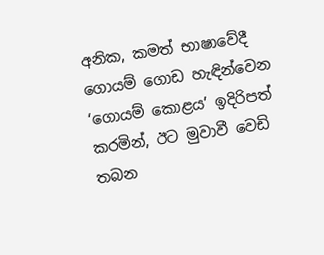අනික, කමත් භාෂාවේදී ගොයම් ගොඩ හැඳින්වෙන ‘ගොයම් කොළය’ ඉදිරිපත් කරමින්, ඊට මුවාවී වෙඩි තබන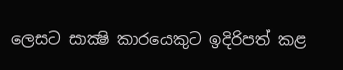ලෙසට සාක්‍ෂි කාරයෙකුට ඉදිරිපත් කළ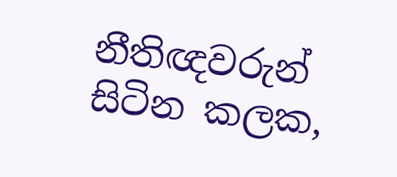නීතිඥවරුන් සිටින කලක,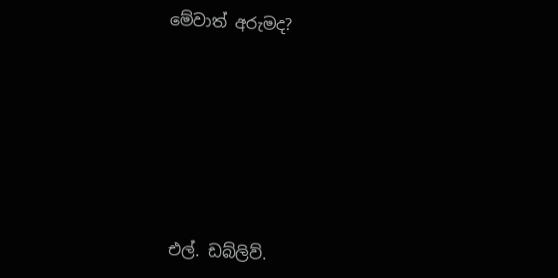මේවාත් අරුමද?









එල්. ඩබ්ලිව්.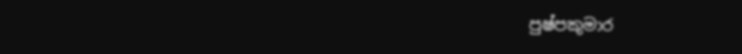පුෂ්පකුමාර